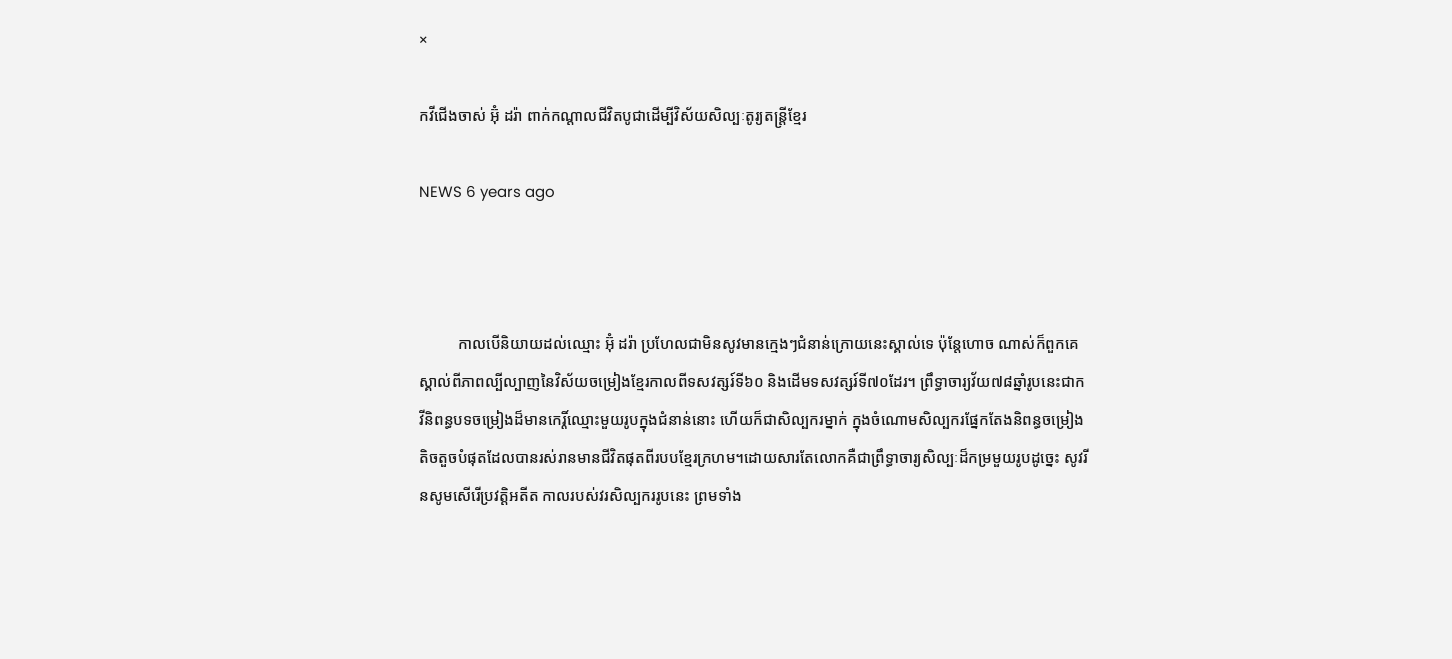×

កវីជើងចាស់ អ៊ុំ ដរ៉ា ពាក់កណ្តាលជីវិតបូជាដើម្បីវិស័យសិល្បៈតូរ្យតន្រ្តីខ្មែរ

NEWS 6 years ago



          កាលបើនិយាយដល់ឈ្មោះ អ៊ុំ ដរ៉ា ប្រហែលជាមិនសូវមានក្មេងៗជំនាន់ក្រោយនេះស្គាល់ទេ ប៉ុន្តែហោច ណាស់ក៏ពួកគេស្គាល់ពីភាពល្បីល្បាញនៃវិស័យចម្រៀងខ្មែរកាលពីទសវត្សរ៍ទី៦០ និងដើមទសវត្សរ៍ទី៧០ដែរ។ ព្រឹទ្ធាចារ្យវ័យ៧៨ឆ្នាំរូបនេះជាកវីនិពន្ធបទចម្រៀងដ៏មានកេរ្តិ៍ឈ្មោះមួយរូបក្នុងជំនាន់នោះ ហើយក៏ជាសិល្បករម្នាក់ ក្នុងចំណោមសិល្បករផ្នែកតែងនិពន្ធចម្រៀងតិចតួចបំផុតដែលបានរស់រានមានជីវិតផុតពីរបបខ្មែរក្រហម។ដោយសារតែលោកគឺជាព្រឹទ្ធាចារ្យសិល្បៈដ៏កម្រមួយរូបដូច្នេះ សូវរីនសូមសើរើប្រវត្តិអតីត កាលរបស់វរសិល្បកររូបនេះ ព្រមទាំង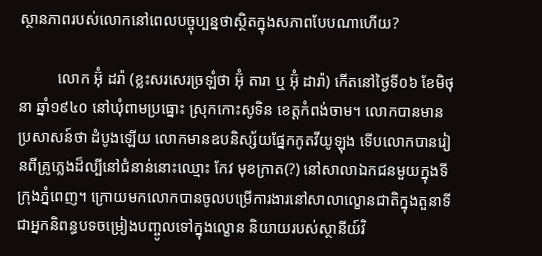ស្ថានភាពរបស់លោកនៅពេលបច្ចុប្បន្នថាស្ថិតក្នុងសភាពបែបណាហើយ?

          លោក អ៊ុំ ដរ៉ា (ខ្លះសរសេរច្រឡំថា អ៊ុំ តារា ឬ អ៊ុំ ដារ៉ា) កើតនៅថ្ងៃទី០៦ ខែមិថុនា ឆ្នាំ១៩៤០ នៅឃុំពាមប្រធ្នោះ ស្រុកកោះសូទិន ខេត្តកំពង់ចាម។ លោកបានមានប្រសាសន៍ថា ដំបូងឡើយ លោកមានឧបនិស្ស័យផ្នែកកូតវីយូឡុង ទើបលោកបានរៀនពីគ្រូភ្លេងដ៏ល្បីនៅជំនាន់នោះឈ្មោះ កែវ មុខក្រាត(?) នៅសាលាឯកជនមួយក្នុងទីក្រុងភ្នំពេញ។ ក្រោយមកលោកបានចូលបម្រើការងារនៅសាលាល្ខោនជាតិក្នុងតួនាទីជាអ្នកនិពន្ធបទចម្រៀងបញ្ចូលទៅក្នុងល្ខោន និយាយរបស់ស្ថានីយ៍វិ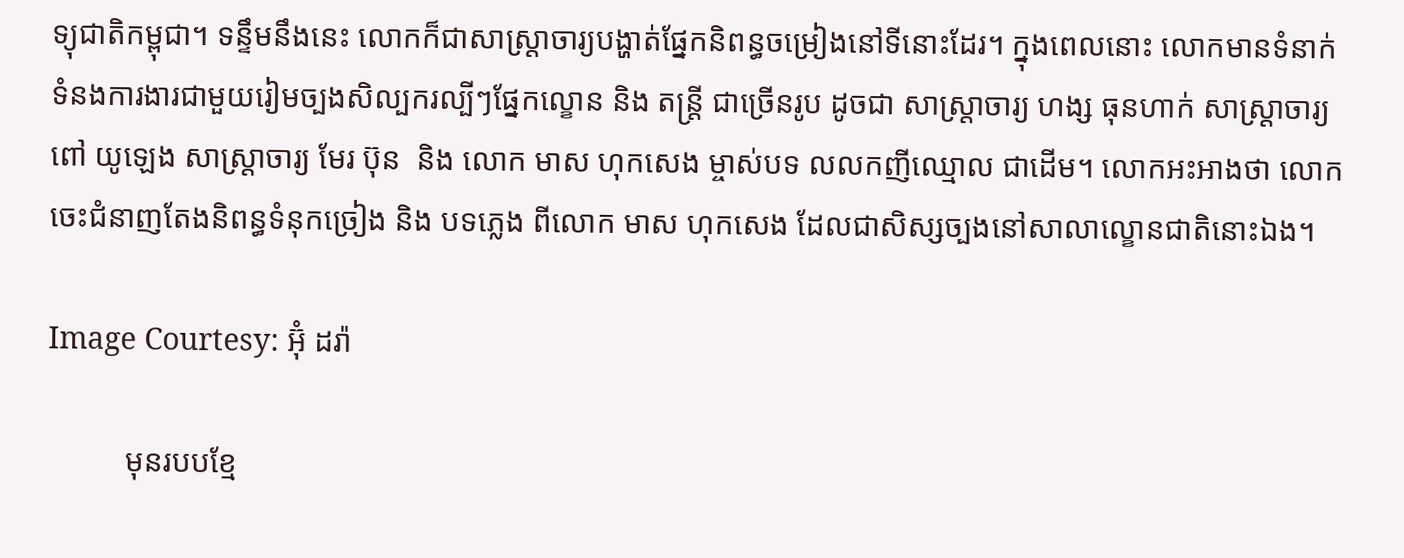ទ្យុជាតិកម្ពុជា។ ទន្ទឹមនឹងនេះ លោកក៏ជាសាស្រ្តាចារ្យបង្ហាត់ផ្នែកនិពន្ធចម្រៀងនៅទីនោះដែរ។ ក្នុងពេលនោះ លោកមានទំនាក់ទំនងការងារជាមួយរៀមច្បងសិល្បករល្បីៗផ្នែកល្ខោន និង តន្រ្តី ជាច្រើនរូប ដូចជា សាស្រ្តាចារ្យ ហង្ស ធុនហាក់ សាស្រ្តាចារ្យ ពៅ យូឡេង សាស្រ្តាចារ្យ មែរ ប៊ុន  និង លោក មាស ហុកសេង ម្ចាស់បទ លលកញីឈ្មោល ជាដើម។ លោកអះអាងថា លោកចេះជំនាញតែងនិពន្ធទំនុកច្រៀង និង បទភ្លេង ពីលោក មាស ហុកសេង ដែលជាសិស្សច្បងនៅសាលាល្ខោនជាតិនោះឯង។

Image Courtesy: អ៊ុំ ដរ៉ា

          មុនរបបខ្មែ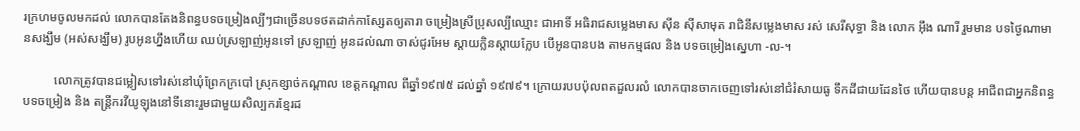រក្រហមចូលមកដល់ លោកបានតែងនិពន្ធបទចម្រៀងល្បីៗជាច្រើនបទថតដាក់កាស្សែតឲ្យតារា ចម្រៀងស្រីប្រុសល្បីឈ្មោះ ជាអាទិ៍ អធិរាជសម្លេងមាស ស៊ីន ស៊ីសាមុត រាជិនីសម្លេងមាស រស់ សេរីសុទ្ធា និង លោក អ៊ឹង ណារី រួមមាន បទថ្ងៃណាមានសង្ឃឹម (អស់សង្ឃឹម) រូបអូនហ្នឹងហើយ ឈប់ស្រឡាញ់អូនទៅ ស្រឡាញ់ អូនដល់ណា ចាស់ជូរអែម ស្តាយក្លិនស្តាយក្លែប បើអូនបានបង តាមកម្មផល និង បទចម្រៀងស្នេហា -ល-។

          លោកត្រូវបានជម្លៀសទៅរស់នៅឃុំព្រែកក្របៅ ស្រុកខ្សាច់កណ្តាល ខេត្តកណ្តាល ពីឆ្នាំ១៩៧៥ ដល់ឆ្នាំ ១៩៧៩។ ក្រោយរបបប៉ុលពតដួលរលំ លោកបានចាកចេញទៅរស់នៅជំរំសាយធូ ទឹកដីជាយដែនថៃ ហើយបានបន្ត អាជីពជាអ្នកនិពន្ធបទចម្រៀង និង តន្រ្តីករវីយូឡុងនៅទីនោះរួមជាមួយសិល្បករខ្មែរដ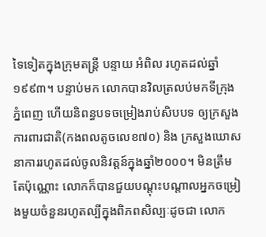ទៃទៀតក្នុងក្រុមតន្រ្តី បន្ទាយ អំពិល រហូតដល់ឆ្នាំ ១៩៩៣។ បន្ទាប់មក លោកបានវិលត្រលប់មកទីក្រុងភ្នំពេញ ហើយនិពន្ធបទចម្រៀងរាប់សិបបទ ឲ្យក្រសួងការពារជាតិ(កងពលតូចលេខ៧០) និង ក្រសួងឃោសនាការរហូតដល់ចូលនិវត្តន៍ក្នុងឆ្នាំ២០០០។ មិនត្រឹមតែប៉ុណ្ណោះ លោកក៏បានជួយបណ្តុះបណ្តាលអ្នកចម្រៀងមួយចំនួនរហូតល្បីក្នុងពិភពសិល្បៈដូចជា លោក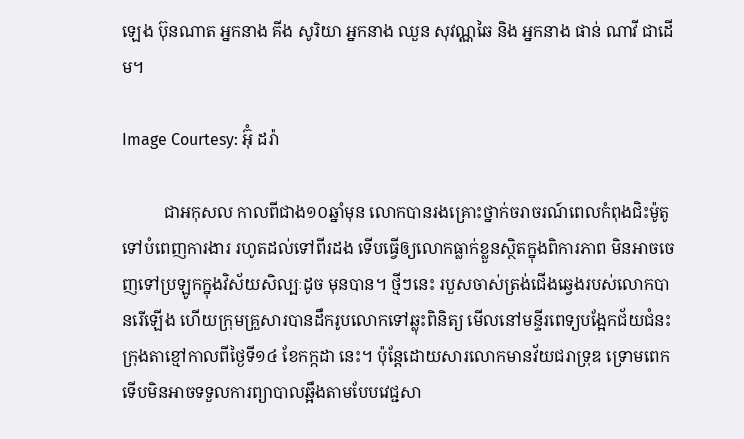ឡេង ប៊ុនណាត អ្នកនាង គីង សូរិយា អ្នកនាង ឈួន សុវណ្ណឆៃ និង អ្នកនាង ផាន់ ណាវី ជាដើម។

Image Courtesy: អ៊ុំ ដរ៉ា

          ជាអកុសល កាលពីជាង១០ឆ្នាំមុន លោកបានរងគ្រោះថ្នាក់ចរាចរណ៍ពេលកំពុងជិះម៉ូតូទៅបំពេញការងារ រហូតដល់ទៅពីរដង ទើបធ្វើឲ្យលោកធ្លាក់ខ្លួនស្ថិតក្នុងពិការភាព មិនអាចចេញទៅប្រឡូកក្នុងវិស័យសិល្បៈដូច មុនបាន។ ថ្មីៗនេះ របួសចាស់ត្រង់ជើងឆ្វេងរបស់លោកបានរើឡើង ហើយក្រុមគ្រួសារបានដឹករូបលោកទៅឆ្លុះពិនិត្យ មើលនៅមន្ទីរពេទ្យបង្អែកជ័យជំនះក្រុងតាខ្មៅកាលពីថ្ងៃទី១៤ ខែកក្កដា នេះ។ ប៉ុន្តែដោយសារលោកមានវ័យជរាទ្រុឌ ទ្រោមពេក ទើបមិនអាចទទួលការព្យាបាលឆ្អឹងតាមបែបវេជ្ជសា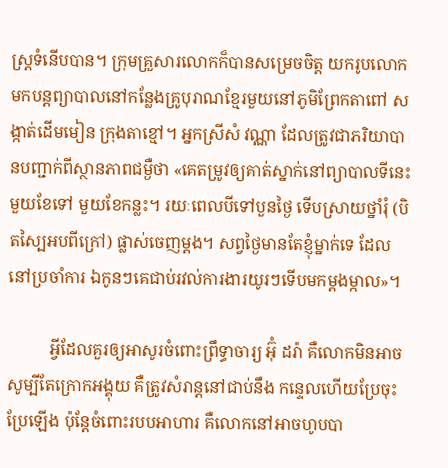ស្រ្តទំនើបបាន។ ក្រុមគ្រួសារលោកក៏បានសម្រេចចិត្ត យករូបលោកមកបន្តព្យាបាលនៅកន្លែងគ្រូបុរាណខ្មែរមួយនៅភូមិព្រែកតាពៅ សង្កាត់ដើមមៀន ក្រុងតាខ្មៅ។ អ្នកស្រីសំ វណ្ណា ដែលត្រូវជាភរិយាបានបញ្ជាក់ពីស្ថានភាពជម្ងឺថា «គេតម្រូវឲ្យគាត់ស្នាក់នៅព្យាបាលទីនេះមួយខែទៅ មួយខែកន្លះ។ រយៈពេលបីទៅបួនថ្ងៃ ទើបស្រាយថ្នាំរុំ (បិតស្បៃអបពីក្រៅ) ផ្លាស់ចេញម្តង។ សព្វថ្ងៃមានតែខ្ញុំម្នាក់ទេ ដែលនៅប្រចាំការ ឯកូនៗគេជាប់រវល់ការងារយូរៗទើបមកម្តងម្កាល»។

          អ្វីដែលគួរឲ្យអាសូរចំពោះព្រឹទ្ធាចារ្យ អ៊ុំ ដរ៉ា គឺលោកមិនអាចសូម្បីតែក្រោកអង្គុយ គឺត្រូវសំរាន្តនៅជាប់នឹង កន្ទេលហើយប្រែចុះប្រែឡើង ប៉ុន្តែចំពោះរបបអាហារ គឺលោកនៅអាចហូបបា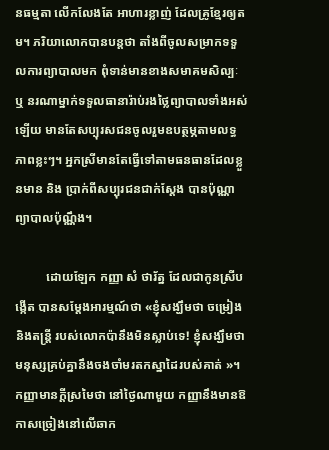នធម្មតា លើកលែងតែ អាហារខ្លាញ់ ដែលគ្រូខ្មែរឲ្យតម។ ភរិយាលោកបានបន្តថា តាំងពីចូលសម្រាកទទួលការព្យាបាលមក ពុំទាន់មានខាងសមាគមសិល្បៈ ឬ នរណាម្នាក់ទទួលធានារ៉ាប់រងថ្លៃព្យាបាលទាំងអស់ឡើយ មានតែសប្បុរសជនចូលរួមឧបត្ថម្ភតាមលទ្ធភាពខ្លះៗ។ អ្នកស្រីមានតែធ្វើទៅតាមធនធានដែលខ្លួនមាន និង ប្រាក់ពីសប្បុរជនជាក់ស្តែង បានប៉ុណ្ណា ព្យាបាលប៉ុណ្ណឹង។

          ដោយឡែក កញ្ញា សំ ថារ័ត្ន ដែលជាកូនស្រីបង្កើត បានសម្តែងអារម្មណ៍ថា «ខ្ញុំសង្ឃឹមថា ចម្រៀងនិងតន្រ្តី របស់លោកប៉ានឹងមិនស្លាប់ទេ! ខ្ញុំសង្ឃឹមថា មនុស្សគ្រប់គ្នានឹងចងចាំមរតកស្នាដៃរបស់គាត់ »។ កញ្ញាមានក្តីស្រមៃថា នៅថ្ងៃណាមួយ កញ្ញានឹងមានឱកាសច្រៀងនៅលើឆាក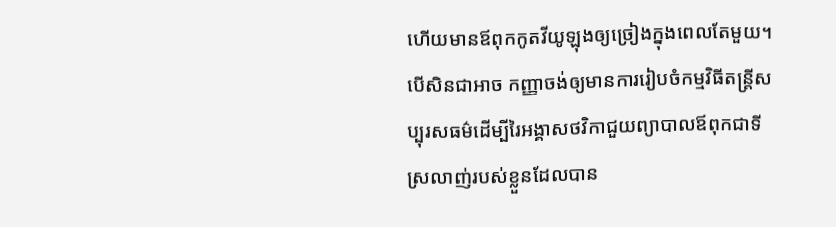ហើយមានឪពុកកូតវីយូឡុងឲ្យច្រៀងក្នុងពេលតែមួយ។ បើសិនជាអាច កញ្ញាចង់ឲ្យមានការរៀបចំកម្មវិធីតន្រ្តីសប្បុរសធម៌ដើម្បីរៃអង្គាសថវិកាជួយព្យាបាលឪពុកជាទី ស្រលាញ់របស់ខ្លួនដែលបាន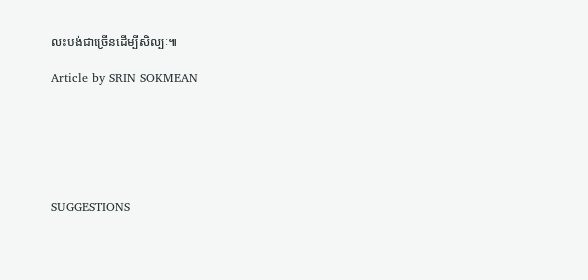លះបង់ជាច្រើនដើម្បីសិល្បៈ៕

Article by SRIN SOKMEAN






SUGGESTIONS